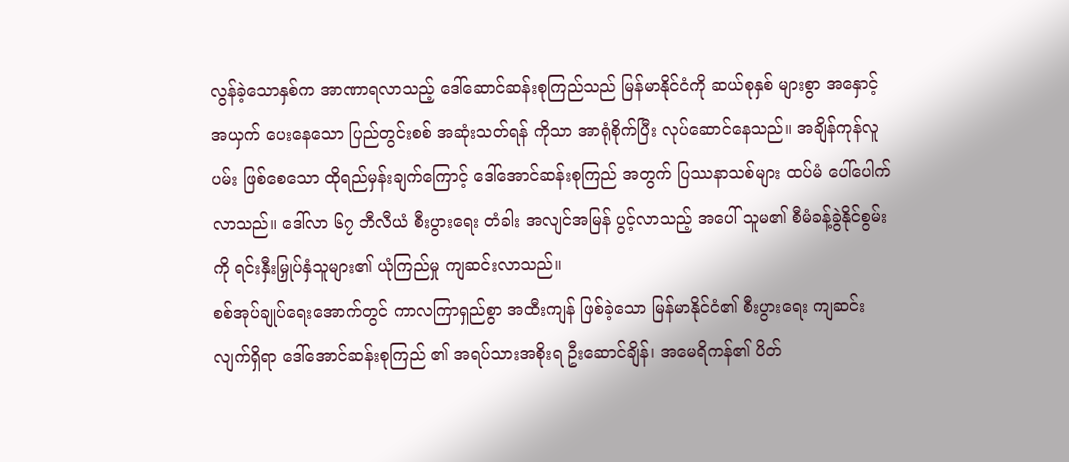လွန်ခဲ့သောနှစ်က အာဏာရလာသည့် ဒေါ်ဆောင်ဆန်းစုကြည်သည် မြန်မာနိုင်ငံကို ဆယ်စုနှစ် များစွာ အနှောင့်အယှက် ပေးနေသော ပြည်တွင်းစစ် အဆုံးသတ်ရန် ကိုသာ အာရုံစိုက်ပြီး လုပ်ဆောင်နေသည်။ အချိန်ကုန်လူပမ်း ဖြစ်စေသော ထိုရည်မှန်းချက်ကြောင့် ဒေါ်အောင်ဆန်းစုကြည် အတွက် ပြဿနာသစ်များ ထပ်မံ ပေါ်ပေါက်လာသည်။ ဒေါ်လာ ၆၇ ဘီလီယံ စီးပွားရေး တံခါး အလျင်အမြန် ပွင့်လာသည့် အပေါ် သူမ၏ စီမံခန့်ခွဲနိုင်စွမ်းကို ရင်းနှီးမြှုပ်နှံသူများ၏ ယုံကြည်မှု ကျဆင်းလာသည်။
စစ်အုပ်ချုပ်ရေးအောက်တွင် ကာလကြာရှည်စွာ အထီးကျန် ဖြစ်ခဲ့သော မြန်မာနိုင်ငံ၏ စီးပွားရေး ကျဆင်းလျက်ရှိရာ ဒေါ်အောင်ဆန်းစုကြည် ၏ အရပ်သားအစိုးရ ဦးဆောင်ချိန်၊ အမေရိကန်၏ ပိတ်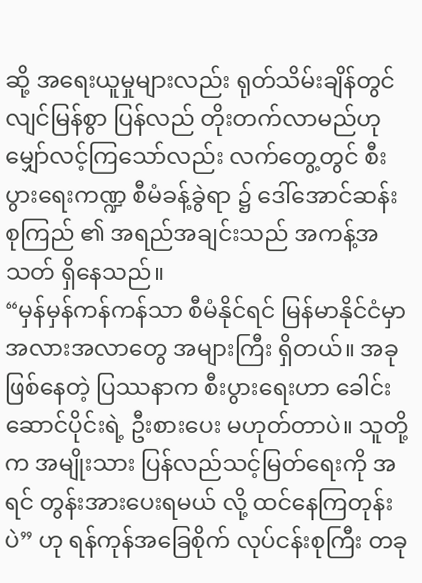ဆို့ အရေးယူမှုများလည်း ရုတ်သိမ်းချိန်တွင် လျင်မြန်စွာ ပြန်လည် တိုးတက်လာမည်ဟု မျှော်လင့်ကြသော်လည်း လက်တွေ့တွင် စီးပွားရေးကဏ္ဍ စီမံခန့်ခွဲရာ ၌ ဒေါ်အောင်ဆန်းစုကြည် ၏ အရည်အချင်းသည် အကန့်အသတ် ရှိနေသည်။
“မှန်မှန်ကန်ကန်သာ စီမံနိုင်ရင် မြန်မာနိုင်ငံမှာ အလားအလာတွေ အများကြီး ရှိတယ်။ အခု ဖြစ်နေတဲ့ ပြဿနာက စီးပွားရေးဟာ ခေါင်းဆောင်ပိုင်းရဲ့ ဦးစားပေး မဟုတ်တာပဲ။ သူတို့က အမျိုးသား ပြန်လည်သင့်မြတ်ရေးကို အရင် တွန်းအားပေးရမယ် လို့ ထင်နေကြတုန်းပဲ” ဟု ရန်ကုန်အခြေစိုက် လုပ်ငန်းစုကြီး တခု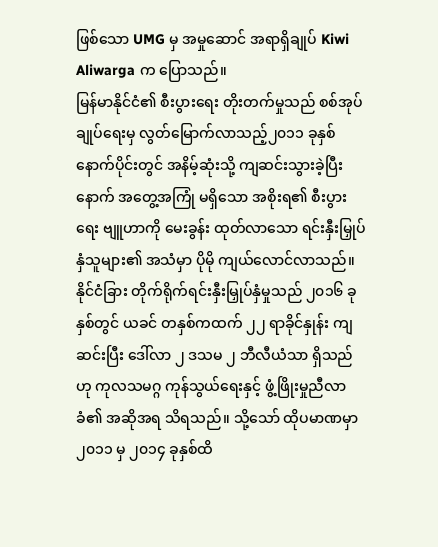ဖြစ်သော UMG မှ အမှုဆောင် အရာရှိချုပ် Kiwi Aliwarga က ပြောသည်။
မြန်မာနိုင်ငံ၏ စီးပွားရေး တိုးတက်မှုသည် စစ်အုပ်ချုပ်ရေးမှ လွတ်မြောက်လာသည့်၂၀၁၁ ခုနှစ် နောက်ပိုင်းတွင် အနိမ့်ဆုံးသို့ ကျဆင်းသွားခဲ့ပြီးနောက် အတွေ့အကြုံ မရှိသော အစိုးရ၏ စီးပွားရေး ဗျူဟာကို မေးခွန်း ထုတ်လာသော ရင်းနှီးမြှုပ်နှံသူများ၏ အသံမှာ ပိုမို ကျယ်လောင်လာသည်။
နိုင်ငံခြား တိုက်ရိုက်ရင်းနှီးမြှုပ်နှံမှုသည် ၂၀၁၆ ခုနှစ်တွင် ယခင် တနှစ်ကထက် ၂၂ ရာခိုင်နှုန်း ကျဆင်းပြီး ဒေါ်လာ ၂ ဒသမ ၂ ဘီလီယံသာ ရှိသည်ဟု ကုလသမဂ္ဂ ကုန်သွယ်ရေးနှင့် ဖွံ့ဖြိုးမှုညီလာခံ၏ အဆိုအရ သိရသည်။ သို့သော် ထိုပမာဏမှာ ၂၀၁၁ မှ ၂၀၁၄ ခုနှစ်ထိ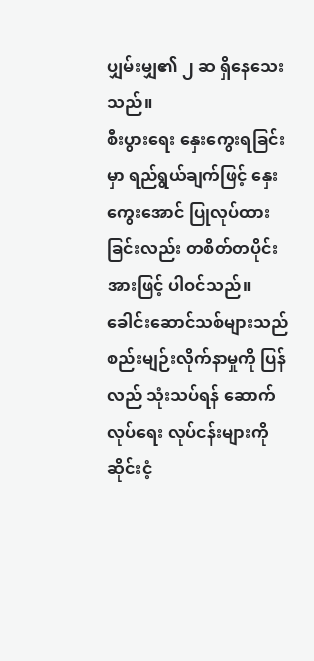ပျှမ်းမျှ၏ ၂ ဆ ရှိနေသေးသည်။
စီးပွားရေး နှေးကွေးရခြင်းမှာ ရည်ရွယ်ချက်ဖြင့် နှေးကွေးအောင် ပြုလုပ်ထားခြင်းလည်း တစိတ်တပိုင်းအားဖြင့် ပါဝင်သည်။ ခေါင်းဆောင်သစ်များသည် စည်းမျဉ်းလိုက်နာမှုကို ပြန်လည် သုံးသပ်ရန် ဆောက်လုပ်ရေး လုပ်ငန်းများကို ဆိုင်းငံ့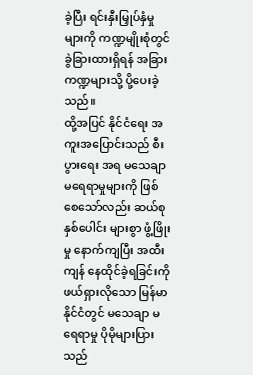ခဲ့ပြီး ရင်းနှီးမြှုပ်နှံမှုများကို ကဏ္ဍမျိုးစုံတွင် ခွဲခြားထားရှိရန် အခြားကဏ္ဍများသို့ ပို့ပေးခဲ့သည်။
ထို့အပြင် နိုင်ငံရေး အကူးအပြောင်းသည် စီးပွားရေး အရ မသေချာ မရေရာမှုများကို ဖြစ်စေသော်လည်း ဆယ်စုနှစ်ပေါင်း များစွာ ဖွံ့ဖြိုးမှု နောက်ကျပြီး အထီးကျန် နေထိုင်ခဲ့ရခြင်းကို ဖယ်ရှားလိုသော မြန်မာနိုင်ငံတွင် မသေချာ မရေရာမှု ပိုမိုများပြားသည်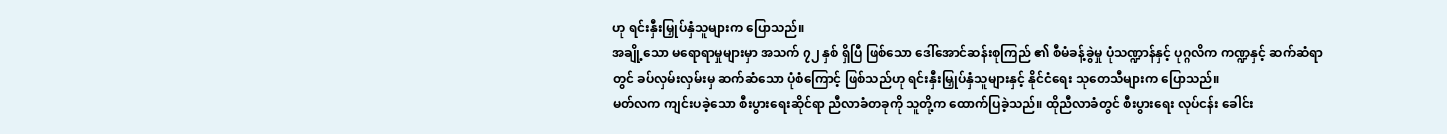ဟု ရင်းနှီးမြှုပ်နှံသူများက ပြောသည်။
အချို့သော မရောရာမှုများမှာ အသက် ၇၂ နှစ် ရှိပြီ ဖြစ်သော ဒေါ်အောင်ဆန်းစုကြည် ၏ စီမံခန့်ခွဲမှု ပုံသဏ္ဍာန်နှင့် ပုဂ္ဂလိက ကဏ္ဍနှင့် ဆက်ဆံရာတွင် ခပ်လှမ်းလှမ်းမှ ဆက်ဆံသော ပုံစံကြောင့် ဖြစ်သည်ဟု ရင်းနှီးမြှုပ်နှံသူများနှင့် နိုင်ငံရေး သုတေသီများက ပြောသည်။
မတ်လက ကျင်းပခဲ့သော စီးပွားရေးဆိုင်ရာ ညီလာခံတခုကို သူတို့က ထောက်ပြခဲ့သည်။ ထိုညီလာခံတွင် စီးပွားရေး လုပ်ငန်း ခေါင်း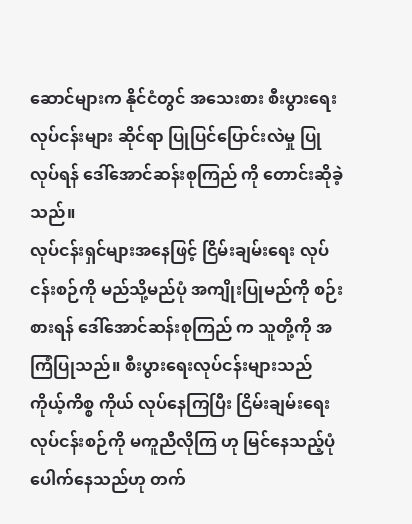ဆောင်များက နိုင်ငံတွင် အသေးစား စီးပွားရေးလုပ်ငန်းများ ဆိုင်ရာ ပြုပြင်ပြောင်းလဲမှု ပြုလုပ်ရန် ဒေါ်အောင်ဆန်းစုကြည် ကို တောင်းဆိုခဲ့သည်။
လုပ်ငန်းရှင်များအနေဖြင့် ငြိမ်းချမ်းရေး လုပ်ငန်းစဉ်ကို မည်သို့မည်ပုံ အကျိုးပြုမည်ကို စဉ်းစားရန် ဒေါ်အောင်ဆန်းစုကြည် က သူတို့ကို အကြံပြုသည်။ စီးပွားရေးလုပ်ငန်းများသည် ကိုယ့်ကိစ္စ ကိုယ် လုပ်နေကြပြီး ငြိမ်းချမ်းရေး လုပ်ငန်းစဉ်ကို မကူညီလိုကြ ဟု မြင်နေသည့်ပုံ ပေါက်နေသည်ဟု တက်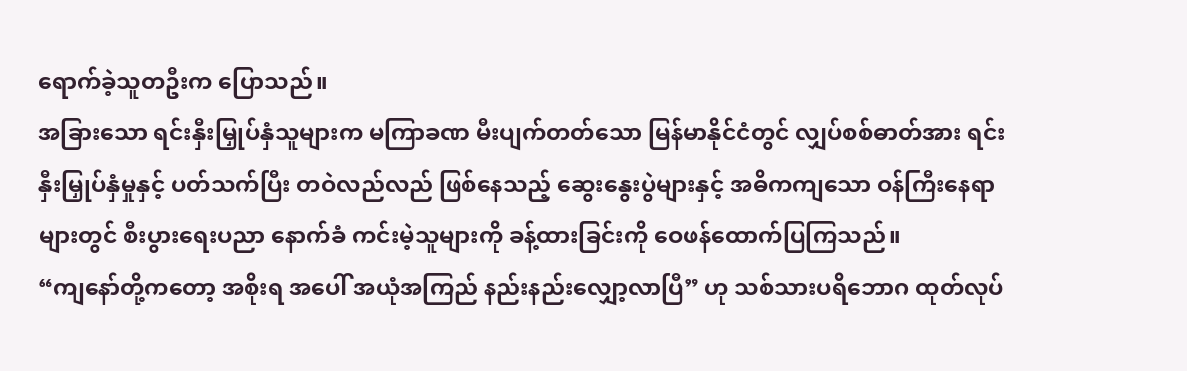ရောက်ခဲ့သူတဦးက ပြောသည်။
အခြားသော ရင်းနှီးမြှုပ်နှံသူများက မကြာခဏ မီးပျက်တတ်သော မြန်မာနိုင်ငံတွင် လျှပ်စစ်ဓာတ်အား ရင်းနှီးမြှုပ်နှံမှုနှင့် ပတ်သက်ပြီး တဝဲလည်လည် ဖြစ်နေသည့် ဆွေးနွေးပွဲများနှင့် အဓိကကျသော ဝန်ကြီးနေရာများတွင် စီးပွားရေးပညာ နောက်ခံ ကင်းမဲ့သူများကို ခန့်ထားခြင်းကို ဝေဖန်ထောက်ပြကြသည်။
“ကျနော်တို့ကတော့ အစိုးရ အပေါ် အယုံအကြည် နည်းနည်းလျှော့လာပြီ” ဟု သစ်သားပရိဘောဂ ထုတ်လုပ်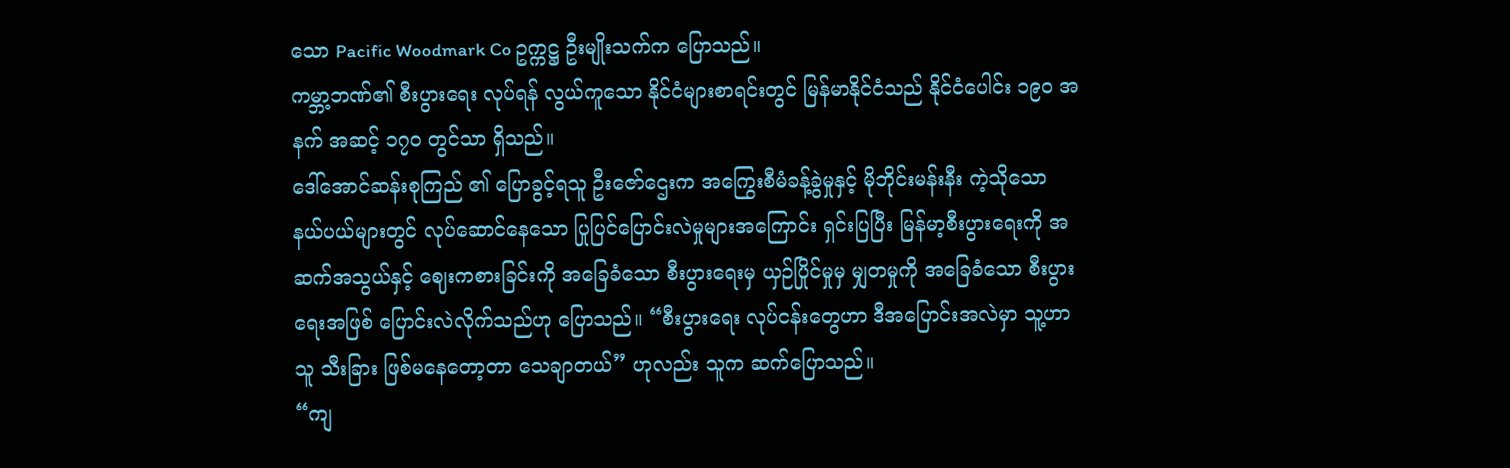သော Pacific Woodmark Co ဥက္ကဋ္ဌ ဦးမျိုးသက်က ပြောသည်။
ကမ္ဘာ့ဘဏ်၏ စီးပွားရေး လုပ်ရန် လွယ်ကူသော နိုင်ငံများစာရင်းတွင် မြန်မာနိုင်ငံသည် နိုင်ငံပေါင်း ၁၉၀ အနက် အဆင့် ၁၇၀ တွင်သာ ရှိသည်။
ဒေါ်အောင်ဆန်းစုကြည် ၏ ပြောခွင့်ရသူ ဦးဇော်ဌေးက အကြွေးစီမံခန့်ခွဲမှုနှင့် မိုဘိုင်းမန်းနီး ကဲ့သိုသော နယ်ပယ်များတွင် လုပ်ဆောင်နေသော ပြုပြင်ပြောင်းလဲမှုများအကြောင်း ရှင်းပြပြီး မြန်မာ့စီးပွားရေးကို အဆက်အသွယ်နှင့် ဈေးကစားခြင်းကို အခြေခံသော စီးပွားရေးမှ ယှဉ်ပြိုင်မှုမှ မျှတမှုကို အခြေခံသော စီးပွားရေးအဖြစ် ပြောင်းလဲလိုက်သည်ဟု ပြောသည်။ “စီးပွားရေး လုပ်ငန်းတွေဟာ ဒီအပြောင်းအလဲမှာ သူ့ဟာသူ သီးခြား ဖြစ်မနေတော့တာ သေချာတယ်” ဟုလည်း သူက ဆက်ပြောသည်။
“ကျ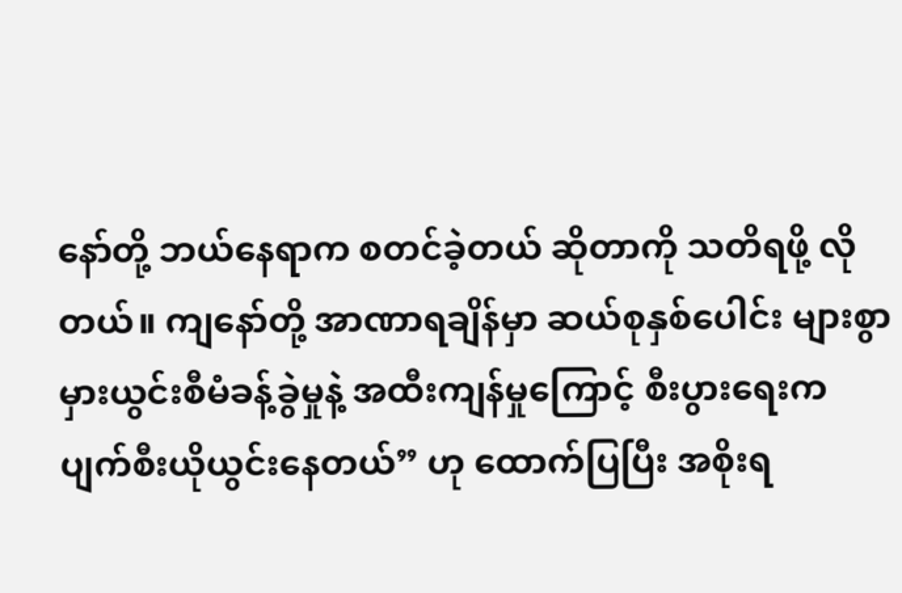နော်တို့ ဘယ်နေရာက စတင်ခဲ့တယ် ဆိုတာကို သတိရဖို့ လိုတယ်။ ကျနော်တို့ အာဏာရချိန်မှာ ဆယ်စုနှစ်ပေါင်း များစွာ မှားယွင်းစီမံခန့်ခွဲမှုနဲ့ အထီးကျန်မှုကြောင့် စီးပွားရေးက ပျက်စီးယိုယွင်းနေတယ်” ဟု ထောက်ပြပြီး အစိုးရ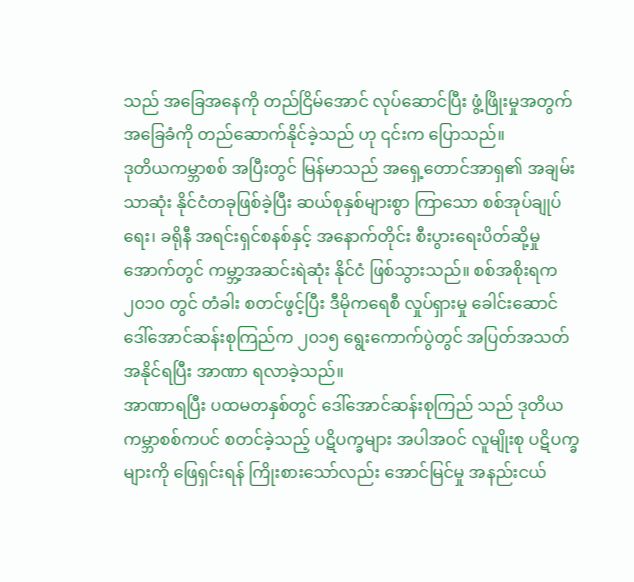သည် အခြေအနေကို တည်ငြိမ်အောင် လုပ်ဆောင်ပြီး ဖွံ့ဖြိုးမှုအတွက် အခြေခံကို တည်ဆောက်နိုင်ခဲ့သည် ဟု ၎င်းက ပြောသည်။
ဒုတိယကမ္ဘာစစ် အပြီးတွင် မြန်မာသည် အရှေ့တောင်အာရှ၏ အချမ်းသာဆုံး နိုင်ငံတခုဖြစ်ခဲ့ပြီး ဆယ်စုနှစ်များစွာ ကြာသော စစ်အုပ်ချုပ်ရေး၊ ခရိုနီ အရင်းရှင်စနစ်နှင့် အနောက်တိုင်း စီးပွားရေးပိတ်ဆို့မှုအောက်တွင် ကမ္ဘာ့အဆင်းရဲဆုံး နိုင်ငံ ဖြစ်သွားသည်။ စစ်အစိုးရက ၂၀၁၀ တွင် တံခါး စတင်ဖွင့်ပြီး ဒီမိုကရေစီ လှုပ်ရှားမှု ခေါင်းဆောင် ဒေါ်အောင်ဆန်းစုကြည်က ၂၀၁၅ ရွေးကောက်ပွဲတွင် အပြတ်အသတ် အနိုင်ရပြီး အာဏာ ရလာခဲ့သည်။
အာဏာရပြီး ပထမတနှစ်တွင် ဒေါ်အောင်ဆန်းစုကြည် သည် ဒုတိယကမ္ဘာစစ်ကပင် စတင်ခဲ့သည့် ပဋိပက္ခများ အပါအဝင် လူမျိုးစု ပဋိပက္ခများကို ဖြေရှင်းရန် ကြိုးစားသော်လည်း အောင်မြင်မှု အနည်းငယ်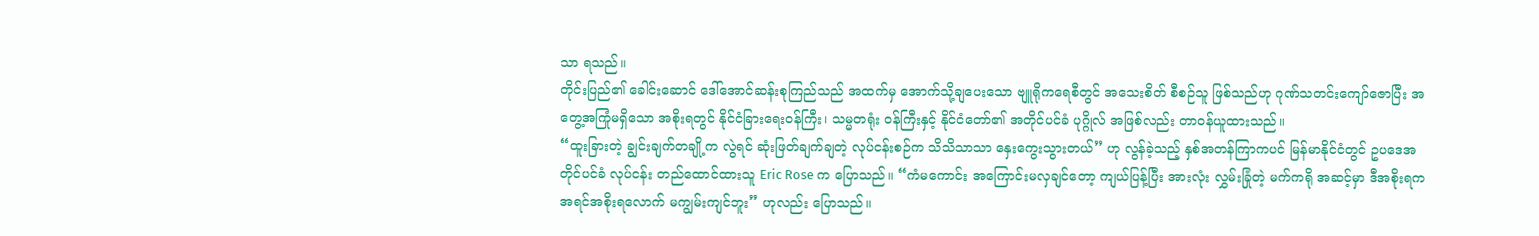သာ ရသည်။
တိုင်းပြည်၏ ခေါင်းဆောင် ဒေါ်အောင်ဆန်းစုကြည်သည် အထက်မှ အောက်သို့ချပေးသော ဗျူရိုကရေစီတွင် အသေးစိတ် စီစဉ်သူ ဖြစ်သည်ဟု ဂုဏ်သတင်းကျော်ဇောပြီး အတွေ့အကြုံမရှိသော အစိုးရတွင် နိုင်ငံခြားရေးဝန်ကြီး၊ သမ္မတရုံး ဝန်ကြီးနှင့် နိုင်ငံတော်၏ အတိုင်ပင်ခံ ပုဂ္ဂိုလ် အဖြစ်လည်း တာဝန်ယူထားသည်။
“ထူးခြားတဲ့ ချွင်းချက်တချို့က လွဲရင် ဆုံးဖြတ်ချက်ချတဲ့ လုပ်ငန်းစဉ်က သိသိသာသာ နှေးကွေးသွားတယ်” ဟု လွန်ခဲ့သည့် နှစ်အတန်ကြာကပင် မြန်မာနိုင်ငံတွင် ဥပဒေအတိုင်ပင်ခံ လုပ်ငန်း တည်ထောင်ထားသူ Eric Rose က ပြောသည်။ “ကံမကောင်း အကြောင်းမလှချင်တော့ ကျယ်ပြန့်ပြီး အားလုံး လွှမ်းခြုံတဲ့ မက်ကရို အဆင့်မှာ ဒီအစိုးရက အရင်အစိုးရလောက် မကျွမ်းကျင်ဘူး” ဟုလည်း ပြောသည်။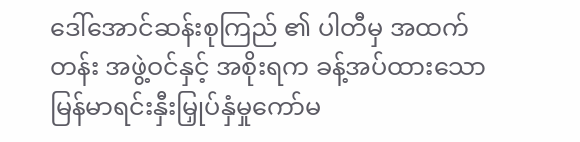ဒေါ်အောင်ဆန်းစုကြည် ၏ ပါတီမှ အထက်တန်း အဖွဲ့ဝင်နှင့် အစိုးရက ခန့်အပ်ထားသော မြန်မာရင်းနှီးမြှုပ်နှံမှုကော်မ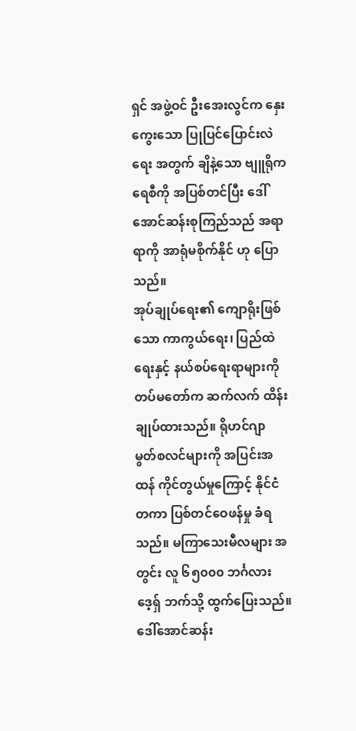ရှင် အဖွဲ့ဝင် ဦးအေးလွင်က နှေးကွေးသော ပြုပြင်ပြောင်းလဲရေး အတွက် ချိနဲ့သော ဗျူရိုကရေစီကို အပြစ်တင်ပြီး ဒေါ်အောင်ဆန်းစုကြည်သည် အရာရာကို အာရုံမစိုက်နိုင် ဟု ပြောသည်။
အုပ်ချုပ်ရေး၏ ကျောရိုးဖြစ်သော ကာကွယ်ရေး၊ ပြည်ထဲရေးနှင့် နယ်စပ်ရေးရာများကို တပ်မတော်က ဆက်လက် ထိန်းချုပ်ထားသည်။ ရိုဟင်ဂျာ မွတ်စလင်များကို အပြင်းအထန် ကိုင်တွယ်မှုကြောင့် နိုင်ငံတကာ ပြစ်တင်ဝေဖန်မှု ခံရသည်။ မကြာသေးမီလများ အတွင်း လူ ၆၅၀၀၀ ဘင်္ဂလားဒေ့ရှ် ဘက်သို့ ထွက်ပြေးသည်။
ဒေါ်အောင်ဆန်း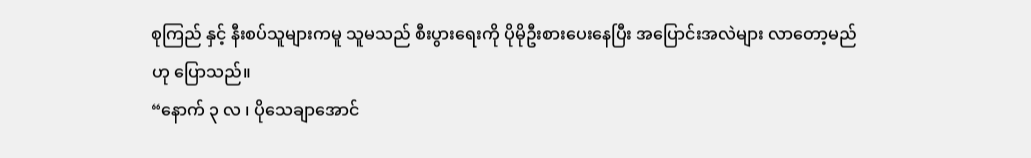စုကြည် နှင့် နီးစပ်သူများကမူ သူမသည် စီးပွားရေးကို ပိုမိုဦးစားပေးနေပြီး အပြောင်းအလဲများ လာတော့မည် ဟု ပြောသည်။
“နောက် ၃ လ ၊ ပိုသေချာအောင်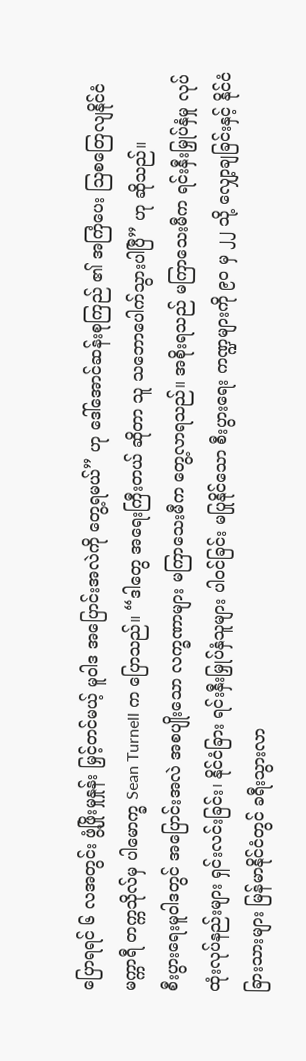ပြောရရင် ၆ လအတွင်း ဖွံ့ဖြိုးမှုနှုန်း မြှင့်တင်မယ့် မူဝါဒ အပြောင်းအလဲကို တွေ့ရမယ်” ဟု ဒေါ်အောင်ဆန်းစုကြည် ၏ အကြံပေး ဩစတြေလျနိုင်ငံ မက္ကာရီ တက္ကသိုလ်မှ ပါမောက္ခ Sean Turnell က ပြောသည်။ “ဒါတွေ အရေးကြီးတယ် ဆိုတာ သူ သဘောပေါက်သွားပါပြီ” ဟု ဆိုသည်။
စီးပွားရေးမူဝါဒတွင် အပြောင်းအလဲ အစပျိုးသော လက္ခဏာများ မကြာသေးမီက တွေ့လာရသည်။ အစိုးရသည် မကြာသေးမီက ရင်းနှီးမြှုပ်နှံမှု လုပ်ထုံးလုပ်နည်းများ ရှင်းလင်းခြင်း၊ နိုင်ငံခြား ရင်းနှီးမြှုပ်နှံသူများ ပါဝင်ခြင်း မပြုနိုင်သော စီးပွားရေး ကဏ္ဍများကို ၉၀ မှ ၂၂ သို့ လျှော့ချခြင်းနှင့် နိုင်ငံခြားသားများ မြန်မာနိုင်ငံတွင် ခရီးသွားလာ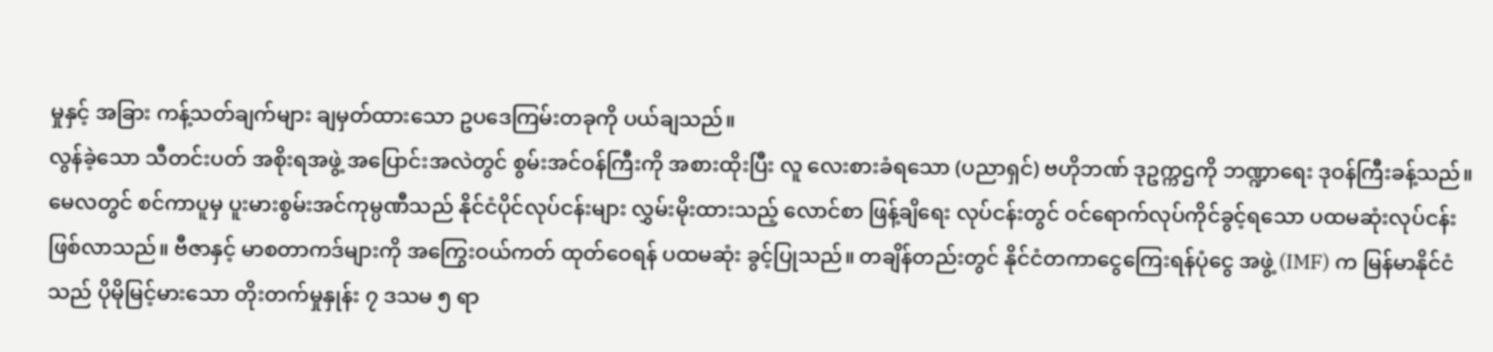မှုနှင့် အခြား ကန့်သတ်ချက်များ ချမှတ်ထားသော ဥပဒေကြမ်းတခုကို ပယ်ချသည်။
လွန်ခဲ့သော သီတင်းပတ် အစိုးရအဖွဲ့ အပြောင်းအလဲတွင် စွမ်းအင်ဝန်ကြီးကို အစားထိုးပြီး လူ လေးစားခံရသော (ပညာရှင်) ဗဟိုဘဏ် ဒုဥက္ကဌကို ဘဏ္ဍာရေး ဒုဝန်ကြီးခန့်သည်။
မေလတွင် စင်ကာပူမှ ပူးမားစွမ်းအင်ကုမ္ပဏီသည် နိုင်ငံပိုင်လုပ်ငန်းများ လွှမ်းမိုးထားသည့် လောင်စာ ဖြန့်ချိရေး လုပ်ငန်းတွင် ဝင်ရောက်လုပ်ကိုင်ခွင့်ရသော ပထမဆုံးလုပ်ငန်း ဖြစ်လာသည်။ ဗီဇာနှင့် မာစတာကဒ်များကို အကြွေးဝယ်ကတ် ထုတ်ဝေရန် ပထမဆုံး ခွင့်ပြုသည်။ တချိန်တည်းတွင် နိုင်ငံတကာငွေကြေးရန်ပုံငွေ အဖွဲ့ (IMF) က မြန်မာနိုင်ငံသည် ပိုမိုမြင့်မားသော တိုးတက်မှုနှုန်း ၇ ဒသမ ၅ ရာ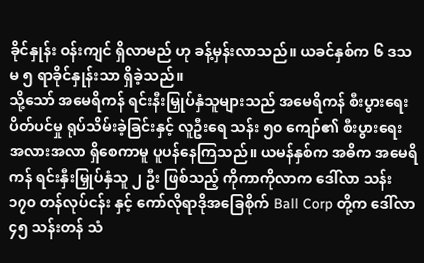ခိုင်နှုန်း ဝန်းကျင် ရှိလာမည် ဟု ခန့်မှန်းလာသည်။ ယခင်နှစ်က ၆ ဒသမ ၅ ရာခိုင်နှုန်းသာ ရှိခဲ့သည်။
သို့သော် အမေရိကန် ရင်းနီးမြှုပ်နှံသူများသည် အမေရိကန် စီးပွားရေး ပိတ်ပင်မှု ရုပ်သိမ်းခဲ့ခြင်းနှင့် လူဦးရေ သန်း ၅၀ ကျော်၏ စီးပွားရေး အလားအလာ ရှိစေကာမူ ပူပန်နေကြသည်။ ယမန်နှစ်က အဓိက အမေရိကန် ရင်းနှီးမြှုပ်နှံသူ ၂ ဦး ဖြစ်သည့် ကိုကာကိုလာက ဒေါ်လာ သန်း ၁၇၀ တန်လုပ်ငန်း နှင့် ကော်လိုရာဒိုအခြေစိုက် Ball Corp တို့က ဒေါ်လာ ၄၅ သန်းတန် သံ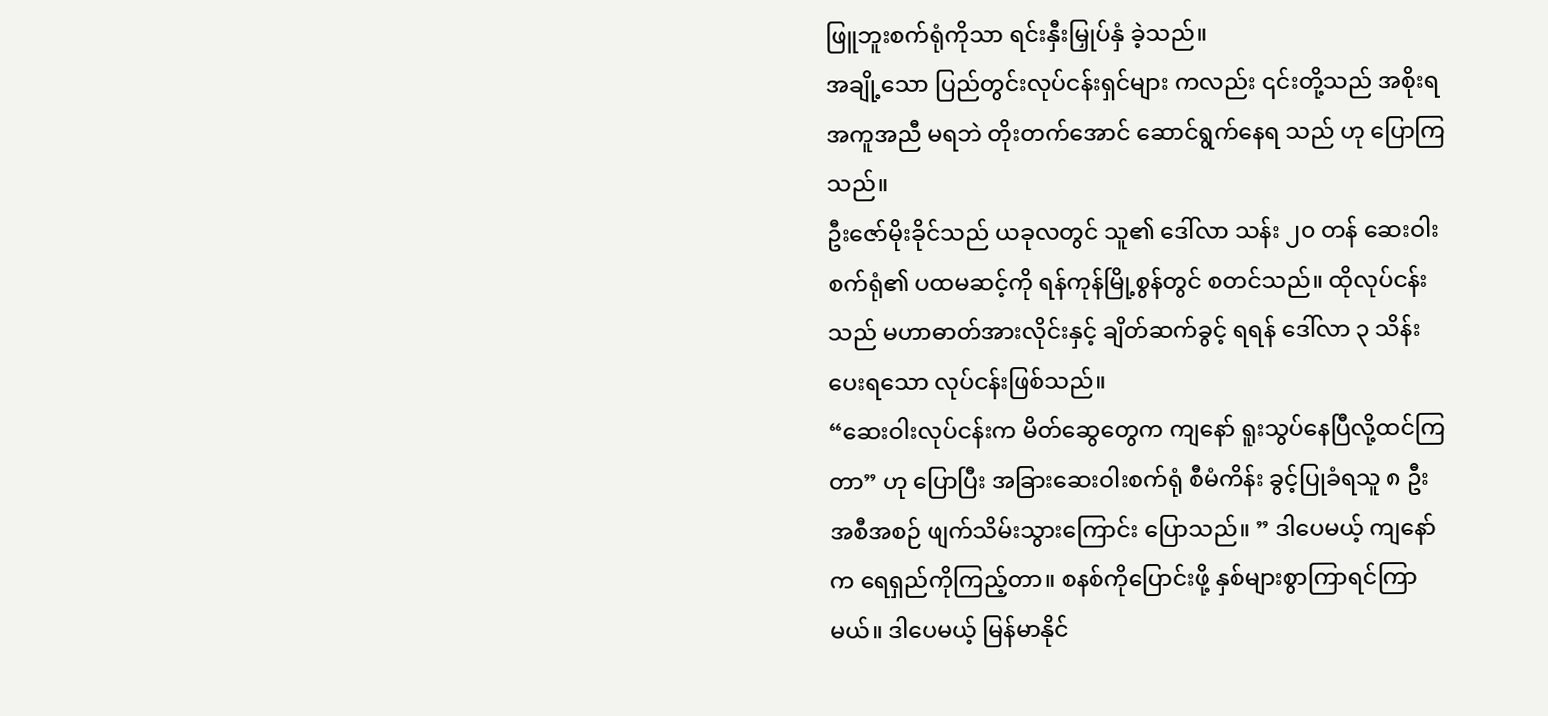ဖြူဘူးစက်ရုံကိုသာ ရင်းနှီးမြှုပ်နှံ ခဲ့သည်။
အချို့သော ပြည်တွင်းလုပ်ငန်းရှင်များ ကလည်း ၎င်းတို့သည် အစိုးရ အကူအညီ မရဘဲ တိုးတက်အောင် ဆောင်ရွက်နေရ သည် ဟု ပြောကြသည်။
ဦးဇော်မိုးခိုင်သည် ယခုလတွင် သူ၏ ဒေါ်လာ သန်း ၂၀ တန် ဆေးဝါးစက်ရုံ၏ ပထမဆင့်ကို ရန်ကုန်မြို့စွန်တွင် စတင်သည်။ ထိုလုပ်ငန်းသည် မဟာဓာတ်အားလိုင်းနှင့် ချိတ်ဆက်ခွင့် ရရန် ဒေါ်လာ ၃ သိန်း ပေးရသော လုပ်ငန်းဖြစ်သည်။
“ဆေးဝါးလုပ်ငန်းက မိတ်ဆွေတွေက ကျနော် ရူးသွပ်နေပြီလို့ထင်ကြတာ” ဟု ပြောပြီး အခြားဆေးဝါးစက်ရုံ စီမံကိန်း ခွင့်ပြုခံရသူ ၈ ဦး အစီအစဉ် ဖျက်သိမ်းသွားကြောင်း ပြောသည်။ ” ဒါပေမယ့် ကျနော်က ရေရှည်ကိုကြည့်တာ။ စနစ်ကိုပြောင်းဖို့ နှစ်များစွာကြာရင်ကြာမယ်။ ဒါပေမယ့် မြန်မာနိုင်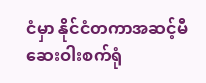ငံမှာ နိုင်ငံတကာအဆင့်မီဆေးဝါးစက်ရုံ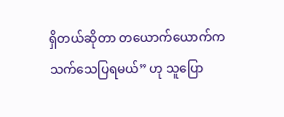ရှိတယ်ဆိုတာ တယောက်ယောက်က သက်သေပြရမယ်” ဟု သူပြော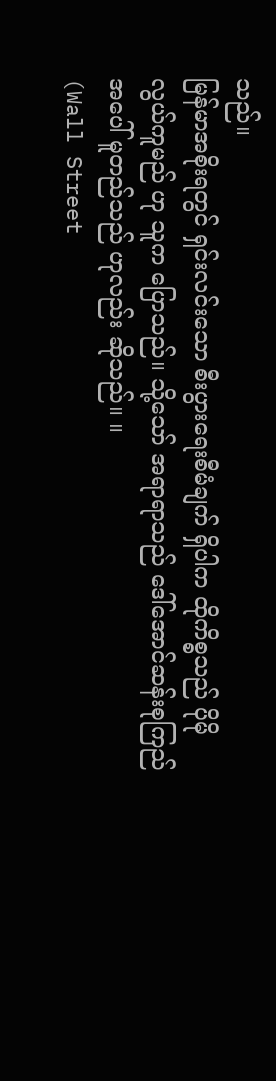သည်။
မြန်မာအစိုးရတွင် ရှင်းလင်းသော စီးပွားရေးစီမံချက် ရှိပါက ထိုကိစ္စသည် ပိုမိုလွယ်ကူမည် ဟု သူက ပြောသည်။ သို့သော် အရာရာသည် ဒေါ်အောင်ဆန်းစုကြည် အပေါ် မူတည်သည် ဟုလည်း ဆိုသည်။ ။
(Wall Street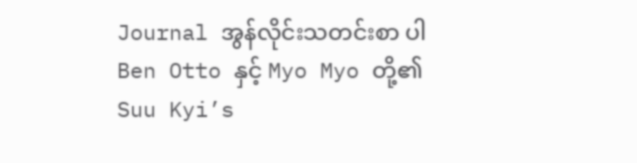Journal အွန်လိုင်းသတင်းစာ ပါ Ben Otto နှင့် Myo Myo တို့၏ Suu Kyi’s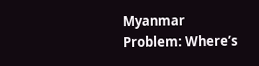Myanmar Problem: Where’s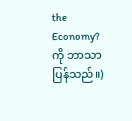the Economy? ကို ဘာသာပြန်သည်။)